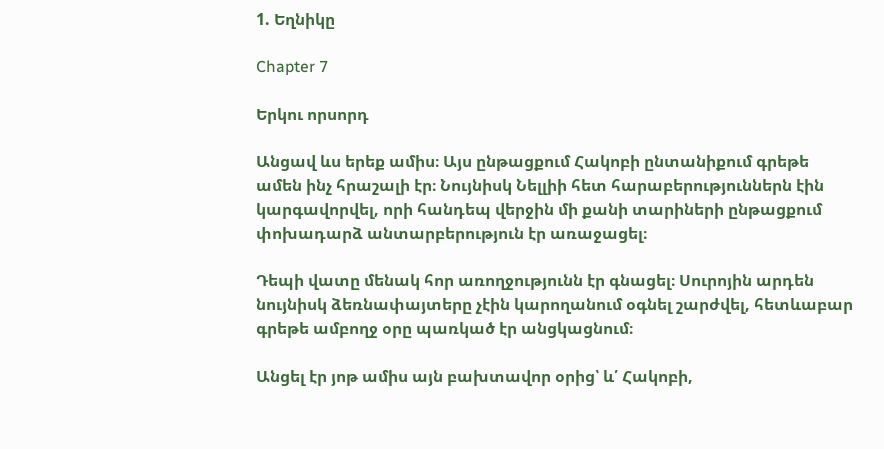1. Եղնիկը

Chapter 7

Երկու որսորդ

Անցավ ևս երեք ամիս։ Այս ընթացքում Հակոբի ընտանիքում գրեթե ամեն ինչ հրաշալի էր։ Նույնիսկ Նելլիի հետ հարաբերություններն էին կարգավորվել, որի հանդեպ վերջին մի քանի տարիների ընթացքում փոխադարձ անտարբերություն էր առաջացել։

Դեպի վատը մենակ հոր առողջությունն էր գնացել։ Սուրոյին արդեն նույնիսկ ձեռնափայտերը չէին կարողանում օգնել շարժվել, հետևաբար գրեթե ամբողջ օրը պառկած էր անցկացնում։

Անցել էր յոթ ամիս այն բախտավոր օրից՝ և՛ Հակոբի,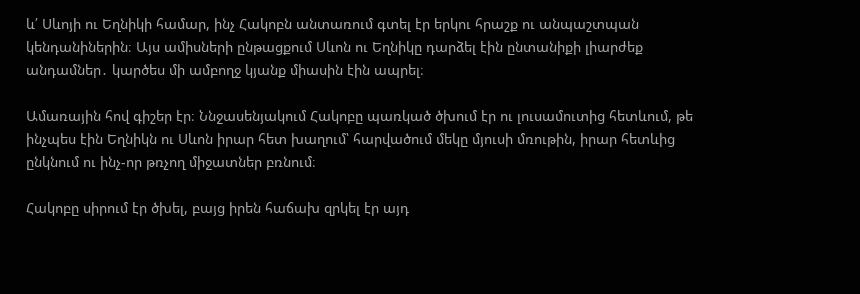և՛ Սևոյի ու Եղնիկի համար, ինչ Հակոբն անտառում գտել էր երկու հրաշք ու անպաշտպան կենդանիներին։ Այս ամիսների ընթացքում Սևոն ու Եղնիկը դարձել էին ընտանիքի լիարժեք անդամներ․ կարծես մի ամբողջ կյանք միասին էին ապրել։

Ամառային հով գիշեր էր։ Ննջասենյակում Հակոբը պառկած ծխում էր ու լուսամուտից հետևում, թե ինչպես էին Եղնիկն ու Սևոն իրար հետ խաղում՝ հարվածում մեկը մյուսի մռութին, իրար հետևից ընկնում ու ինչ-որ թռչող միջատներ բռնում։

Հակոբը սիրում էր ծխել, բայց իրեն հաճախ զրկել էր այդ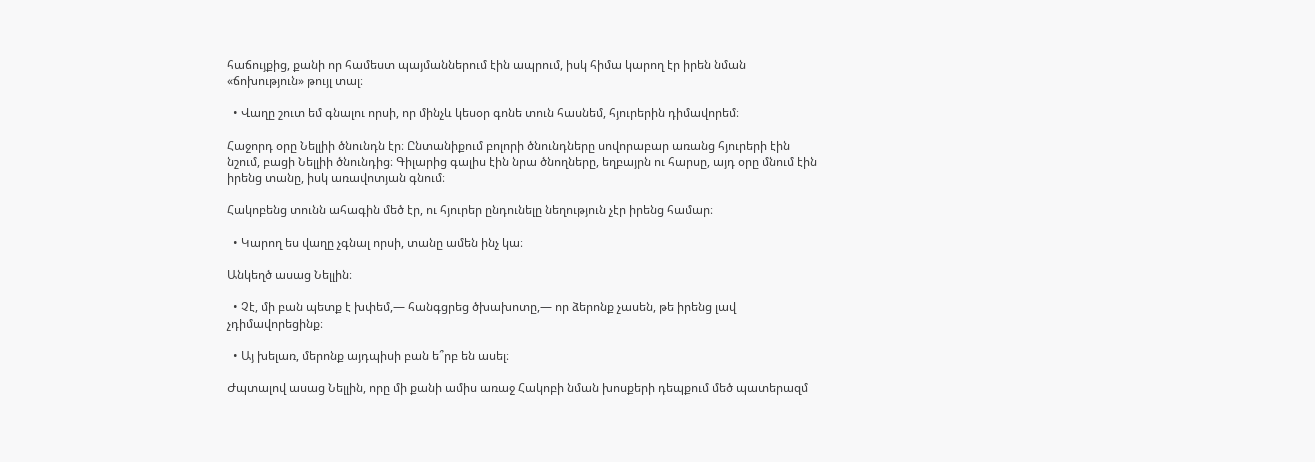հաճույքից, քանի որ համեստ պայմաններում էին ապրում, իսկ հիմա կարող էր իրեն նման «ճոխություն» թույլ տալ։

  • Վաղը շուտ եմ գնալու որսի, որ մինչև կեսօր գոնե տուն հասնեմ, հյուրերին դիմավորեմ։

Հաջորդ օրը Նելլիի ծնունդն էր։ Ընտանիքում բոլորի ծնունդները սովորաբար առանց հյուրերի էին նշում, բացի Նելլիի ծնունդից։ Գիլարից գալիս էին նրա ծնողները, եղբայրն ու հարսը, այդ օրը մնում էին իրենց տանը, իսկ առավոտյան գնում։

Հակոբենց տունն ահագին մեծ էր, ու հյուրեր ընդունելը նեղություն չէր իրենց համար։

  • Կարող ես վաղը չգնալ որսի, տանը ամեն ինչ կա։

Անկեղծ ասաց Նելլին։

  • Չէ, մի բան պետք է խփեմ,— հանգցրեց ծխախոտը,— որ ձերոնք չասեն, թե իրենց լավ չդիմավորեցինք։

  • Այ խելառ, մերոնք այդպիսի բան ե՞րբ են ասել։

Ժպտալով ասաց Նելլին, որը մի քանի ամիս առաջ Հակոբի նման խոսքերի դեպքում մեծ պատերազմ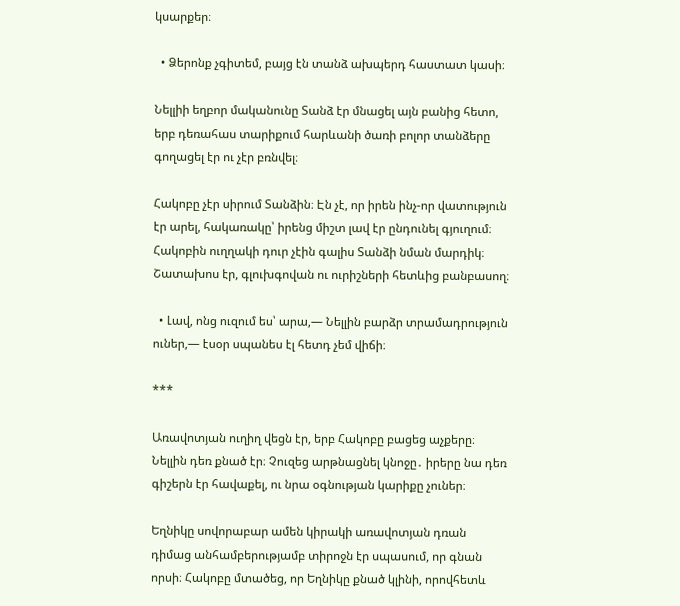կսարքեր։

  • Ձերոնք չգիտեմ, բայց էն տանձ ախպերդ հաստատ կասի։

Նելլիի եղբոր մականունը Տանձ էր մնացել այն բանից հետո, երբ դեռահաս տարիքում հարևանի ծառի բոլոր տանձերը գողացել էր ու չէր բռնվել։

Հակոբը չէր սիրում Տանձին։ Էն չէ, որ իրեն ինչ-որ վատություն էր արել, հակառակը՝ իրենց միշտ լավ էր ընդունել գյուղում։ Հակոբին ուղղակի դուր չէին գալիս Տանձի նման մարդիկ։ Շատախոս էր, գլուխգովան ու ուրիշների հետևից բանբասող։

  • Լավ, ոնց ուզում ես՝ արա,— Նելլին բարձր տրամադրություն ուներ,— էսօր սպանես էլ հետդ չեմ վիճի։

***

Առավոտյան ուղիղ վեցն էր, երբ Հակոբը բացեց աչքերը։ Նելլին դեռ քնած էր։ Չուզեց արթնացնել կնոջը․ իրերը նա դեռ գիշերն էր հավաքել, ու նրա օգնության կարիքը չուներ։

Եղնիկը սովորաբար ամեն կիրակի առավոտյան դռան դիմաց անհամբերությամբ տիրոջն էր սպասում, որ գնան որսի։ Հակոբը մտածեց, որ Եղնիկը քնած կլինի, որովհետև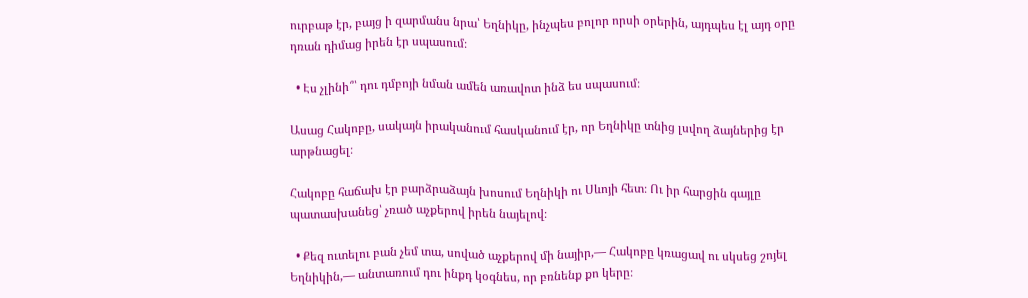ուրբաթ էր, բայց ի զարմանս նրա՝ Եղնիկը, ինչպես բոլոր որսի օրերին, այդպես էլ այդ օրը դռան դիմաց իրեն էր սպասում։

  • Էս չլինի՞՝ դու դմբոյի նման ամեն առավոտ ինձ ես սպասում։

Ասաց Հակոբը, սակայն իրականում հասկանում էր, որ Եղնիկը տնից լսվող ձայներից էր արթնացել։

Հակոբը հաճախ էր բարձրաձայն խոսում Եղնիկի ու Սևոյի հետ։ Ու իր հարցին գայլը պատասխանեց՝ չռած աչքերով իրեն նայելով։

  • Քեզ ուտելու բան չեմ տա, սոված աչքերով մի նայիր,— Հակոբը կռացավ ու սկսեց շոյել Եղնիկին,— անտառում դու ինքդ կօգնես, որ բռնենք քո կերը։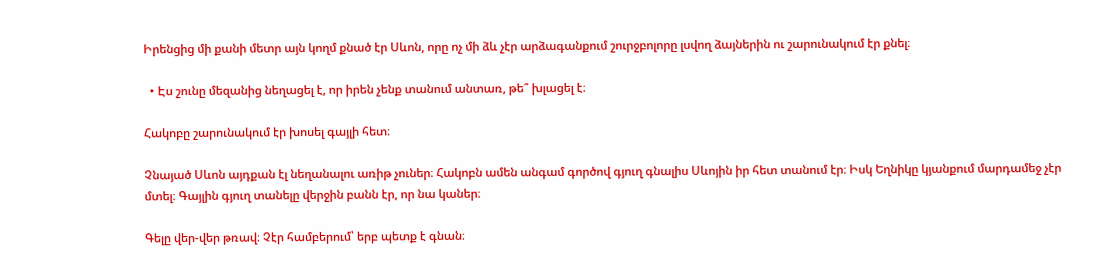Իրենցից մի քանի մետր այն կողմ քնած էր Սևոն, որը ոչ մի ձև չէր արձագանքում շուրջբոլորը լսվող ձայներին ու շարունակում էր քնել։

  • Էս շունը մեզանից նեղացել է, որ իրեն չենք տանում անտառ, թե՞ խլացել է։

Հակոբը շարունակում էր խոսել գայլի հետ։

Չնայած Սևոն այդքան էլ նեղանալու առիթ չուներ։ Հակոբն ամեն անգամ գործով գյուղ գնալիս Սևոյին իր հետ տանում էր։ Իսկ Եղնիկը կյանքում մարդամեջ չէր մտել։ Գայլին գյուղ տանելը վերջին բանն էր, որ նա կաներ։

Գելը վեր-վեր թռավ։ Չէր համբերում՝ երբ պետք է գնան։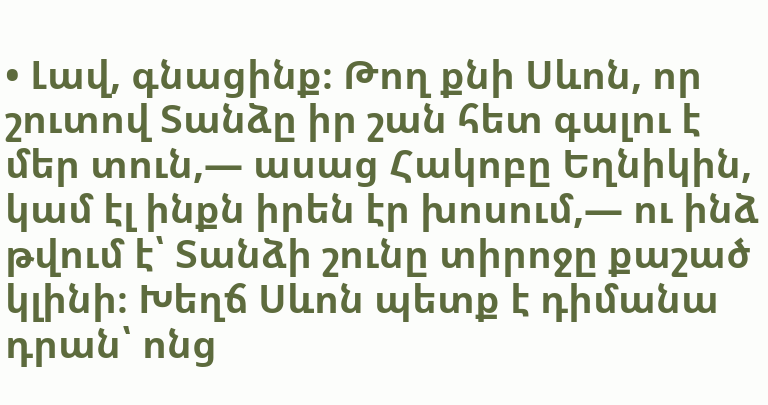• Լավ, գնացինք։ Թող քնի Սևոն, որ շուտով Տանձը իր շան հետ գալու է մեր տուն,— ասաց Հակոբը Եղնիկին, կամ էլ ինքն իրեն էր խոսում,— ու ինձ թվում է՝ Տանձի շունը տիրոջը քաշած կլինի։ Խեղճ Սևոն պետք է դիմանա դրան՝ ոնց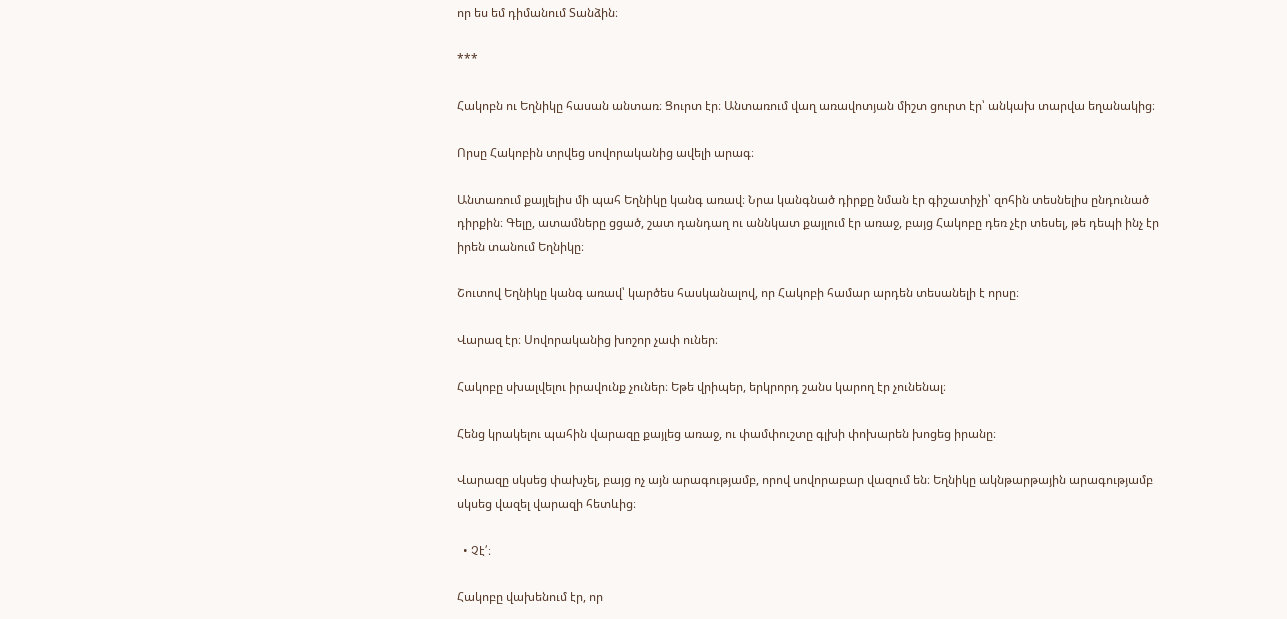որ ես եմ դիմանում Տանձին։

***

Հակոբն ու Եղնիկը հասան անտառ։ Ցուրտ էր։ Անտառում վաղ առավոտյան միշտ ցուրտ էր՝ անկախ տարվա եղանակից։

Որսը Հակոբին տրվեց սովորականից ավելի արագ։

Անտառում քայլելիս մի պահ Եղնիկը կանգ առավ։ Նրա կանգնած դիրքը նման էր գիշատիչի՝ զոհին տեսնելիս ընդունած դիրքին։ Գելը, ատամները ցցած, շատ դանդաղ ու աննկատ քայլում էր առաջ, բայց Հակոբը դեռ չէր տեսել, թե դեպի ինչ էր իրեն տանում Եղնիկը։

Շուտով Եղնիկը կանգ առավ՝ կարծես հասկանալով, որ Հակոբի համար արդեն տեսանելի է որսը։

Վարազ էր։ Սովորականից խոշոր չափ ուներ։

Հակոբը սխալվելու իրավունք չուներ։ Եթե վրիպեր, երկրորդ շանս կարող էր չունենալ։

Հենց կրակելու պահին վարազը քայլեց առաջ, ու փամփուշտը գլխի փոխարեն խոցեց իրանը։

Վարազը սկսեց փախչել, բայց ոչ այն արագությամբ, որով սովորաբար վազում են։ Եղնիկը ակնթարթային արագությամբ սկսեց վազել վարազի հետևից։

  • Չէ՛։

Հակոբը վախենում էր, որ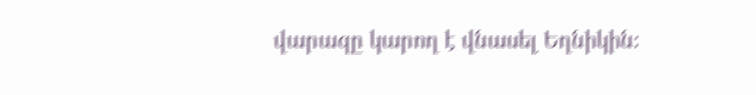վարազը կարող է վնասել Եղնիկին։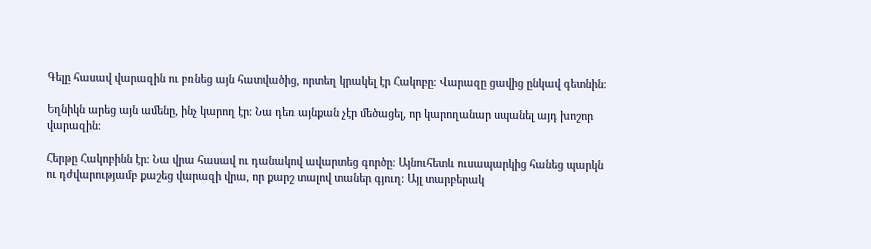Գելը հասավ վարազին ու բռնեց այն հատվածից, որտեղ կրակել էր Հակոբը։ Վարազը ցավից ընկավ գետնին։

Եղնիկն արեց այն ամենը, ինչ կարող էր։ Նա դեռ այնքան չէր մեծացել, որ կարողանար սպանել այդ խոշոր վարազին։

Հերթը Հակոբինն էր։ Նա վրա հասավ ու դանակով ավարտեց գործը։ Այնուհետև ուսապարկից հանեց պարկն ու դժվարությամբ քաշեց վարազի վրա, որ քարշ տալով տաներ գյուղ։ Այլ տարբերակ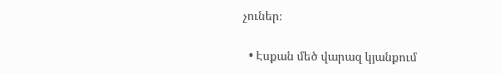չուներ։

  • Էսքան մեծ վարազ կյանքում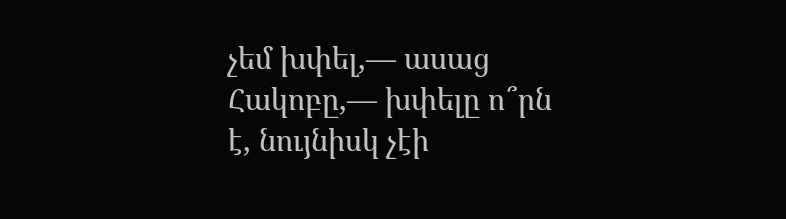չեմ խփել,— ասաց Հակոբը,— խփելը ո՞րն է, նույնիսկ չէի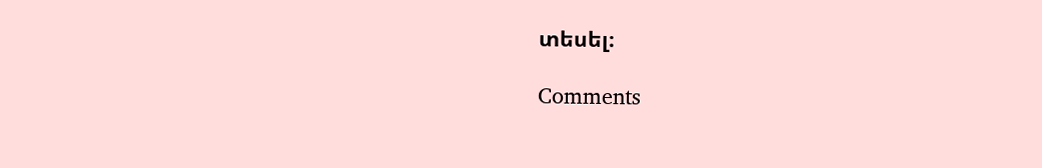տեսել։

Comments